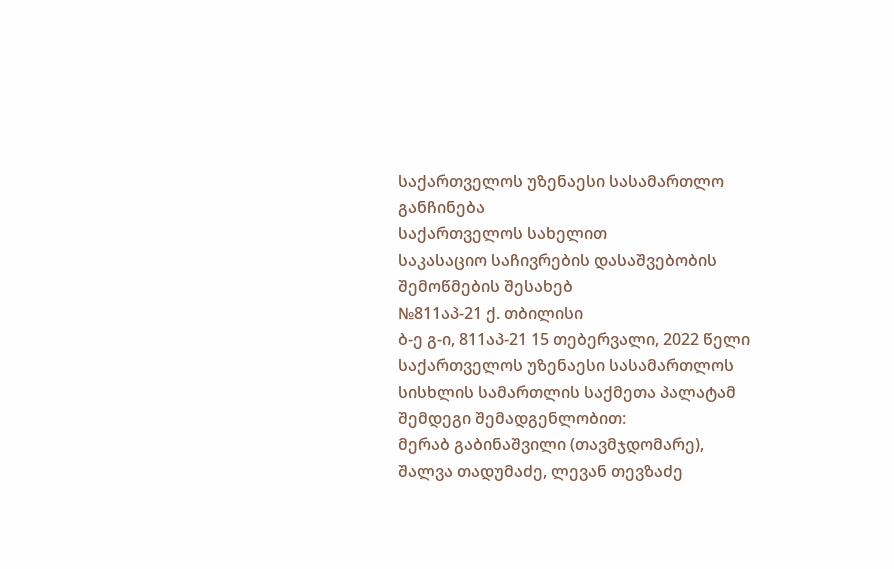საქართველოს უზენაესი სასამართლო
განჩინება
საქართველოს სახელით
საკასაციო საჩივრების დასაშვებობის
შემოწმების შესახებ
№811აპ-21 ქ. თბილისი
ბ-ე გ-ი, 811აპ-21 15 თებერვალი, 2022 წელი
საქართველოს უზენაესი სასამართლოს სისხლის სამართლის საქმეთა პალატამ შემდეგი შემადგენლობით:
მერაბ გაბინაშვილი (თავმჯდომარე),
შალვა თადუმაძე, ლევან თევზაძე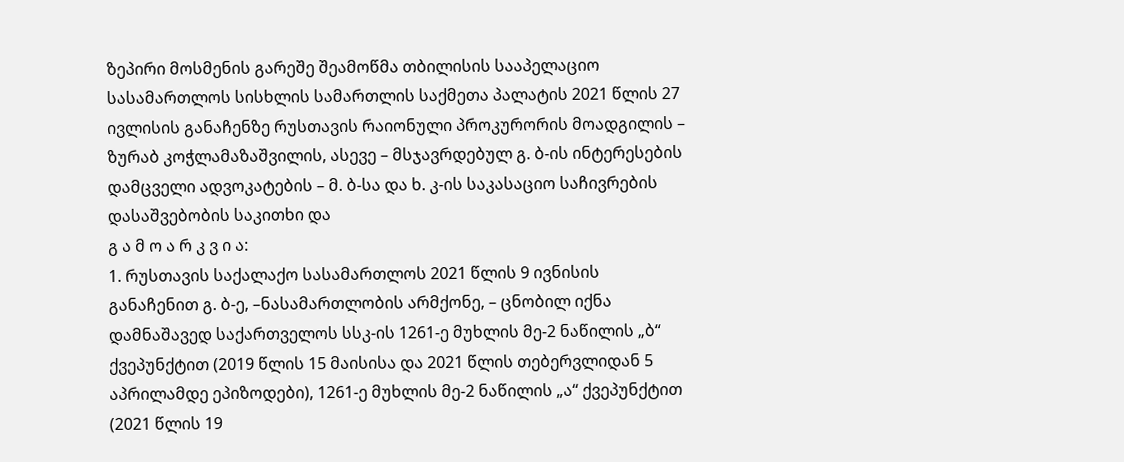ზეპირი მოსმენის გარეშე შეამოწმა თბილისის სააპელაციო სასამართლოს სისხლის სამართლის საქმეთა პალატის 2021 წლის 27 ივლისის განაჩენზე რუსთავის რაიონული პროკურორის მოადგილის – ზურაბ კოჭლამაზაშვილის, ასევე – მსჯავრდებულ გ. ბ-ის ინტერესების დამცველი ადვოკატების – მ. ბ-სა და ხ. კ-ის საკასაციო საჩივრების დასაშვებობის საკითხი და
გ ა მ ო ა რ კ ვ ი ა:
1. რუსთავის საქალაქო სასამართლოს 2021 წლის 9 ივნისის განაჩენით გ. ბ-ე, –ნასამართლობის არმქონე, – ცნობილ იქნა დამნაშავედ საქართველოს სსკ-ის 1261-ე მუხლის მე-2 ნაწილის „ბ“ ქვეპუნქტით (2019 წლის 15 მაისისა და 2021 წლის თებერვლიდან 5 აპრილამდე ეპიზოდები), 1261-ე მუხლის მე-2 ნაწილის „ა“ ქვეპუნქტით (2021 წლის 19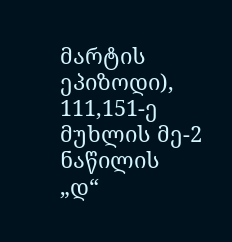მარტის ეპიზოდი), 111,151-ე მუხლის მე-2 ნაწილის „დ“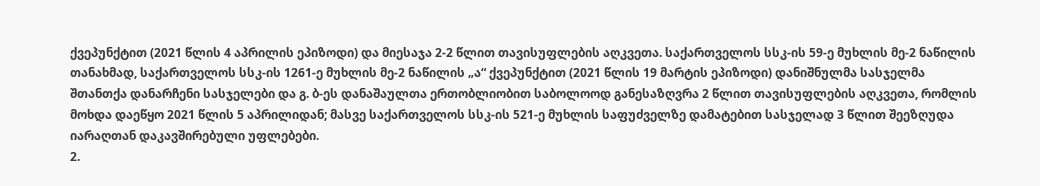ქვეპუნქტით (2021 წლის 4 აპრილის ეპიზოდი) და მიესაჯა 2-2 წლით თავისუფლების აღკვეთა. საქართველოს სსკ-ის 59-ე მუხლის მე-2 ნაწილის თანახმად, საქართველოს სსკ-ის 1261-ე მუხლის მე-2 ნაწილის „ა“ ქვეპუნქტით (2021 წლის 19 მარტის ეპიზოდი) დანიშნულმა სასჯელმა შთანთქა დანარჩენი სასჯელები და გ. ბ-ეს დანაშაულთა ერთობლიობით საბოლოოდ განესაზღვრა 2 წლით თავისუფლების აღკვეთა, რომლის მოხდა დაეწყო 2021 წლის 5 აპრილიდან; მასვე საქართველოს სსკ-ის 521-ე მუხლის საფუძველზე დამატებით სასჯელად 3 წლით შეეზღუდა იარაღთან დაკავშირებული უფლებები.
2.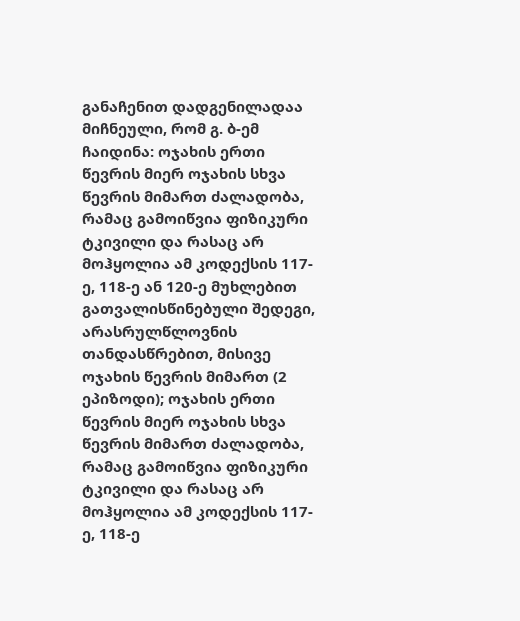განაჩენით დადგენილადაა მიჩნეული, რომ გ. ბ-ემ ჩაიდინა: ოჯახის ერთი წევრის მიერ ოჯახის სხვა წევრის მიმართ ძალადობა, რამაც გამოიწვია ფიზიკური ტკივილი და რასაც არ მოჰყოლია ამ კოდექსის 117-ე, 118-ე ან 120-ე მუხლებით გათვალისწინებული შედეგი, არასრულწლოვნის თანდასწრებით, მისივე ოჯახის წევრის მიმართ (2 ეპიზოდი); ოჯახის ერთი წევრის მიერ ოჯახის სხვა წევრის მიმართ ძალადობა, რამაც გამოიწვია ფიზიკური ტკივილი და რასაც არ მოჰყოლია ამ კოდექსის 117-ე, 118-ე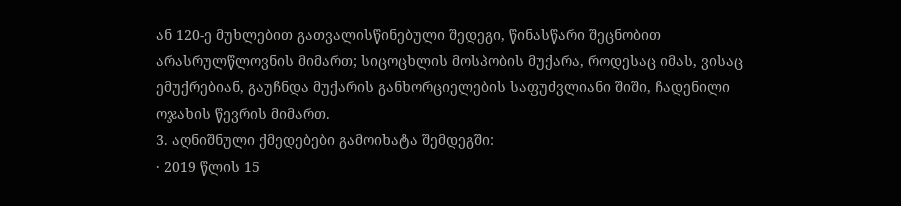ან 120-ე მუხლებით გათვალისწინებული შედეგი, წინასწარი შეცნობით არასრულწლოვნის მიმართ; სიცოცხლის მოსპობის მუქარა, როდესაც იმას, ვისაც ემუქრებიან, გაუჩნდა მუქარის განხორციელების საფუძვლიანი შიში, ჩადენილი ოჯახის წევრის მიმართ.
3. აღნიშნული ქმედებები გამოიხატა შემდეგში:
· 2019 წლის 15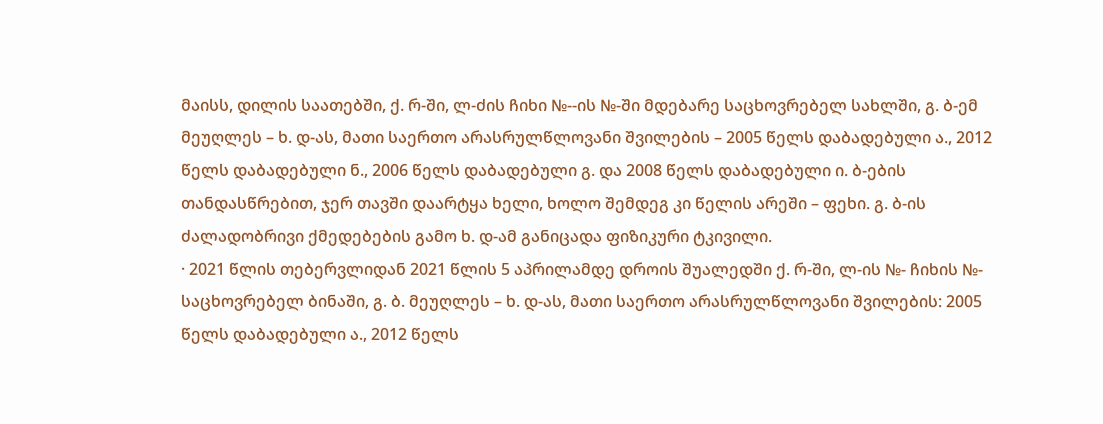მაისს, დილის საათებში, ქ. რ-ში, ლ-ძის ჩიხი №--ის №-ში მდებარე საცხოვრებელ სახლში, გ. ბ-ემ მეუღლეს – ხ. დ-ას, მათი საერთო არასრულწლოვანი შვილების – 2005 წელს დაბადებული ა., 2012 წელს დაბადებული ნ., 2006 წელს დაბადებული გ. და 2008 წელს დაბადებული ი. ბ-ების თანდასწრებით, ჯერ თავში დაარტყა ხელი, ხოლო შემდეგ კი წელის არეში – ფეხი. გ. ბ-ის ძალადობრივი ქმედებების გამო ხ. დ-ამ განიცადა ფიზიკური ტკივილი.
· 2021 წლის თებერვლიდან 2021 წლის 5 აპრილამდე დროის შუალედში ქ. რ-ში, ლ-ის №- ჩიხის №- საცხოვრებელ ბინაში, გ. ბ. მეუღლეს – ხ. დ-ას, მათი საერთო არასრულწლოვანი შვილების: 2005 წელს დაბადებული ა., 2012 წელს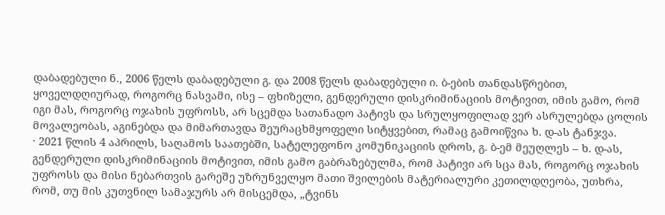დაბადებული ნ., 2006 წელს დაბადებული გ. და 2008 წელს დაბადებული ი. ბ-ების თანდასწრებით, ყოველდღიურად, როგორც ნასვამი, ისე – ფხიზელი, გენდერული დისკრიმინაციის მოტივით, იმის გამო, რომ იგი მას, როგორც ოჯახის უფროსს, არ სცემდა სათანადო პატივს და სრულყოფილად ვერ ასრულებდა ცოლის მოვალეობას, აგინებდა და მიმართავდა შეურაცხმყოფელი სიტყვებით, რამაც გამოიწვია ხ. დ-ას ტანჯვა.
· 2021 წლის 4 აპრილს, საღამოს საათებში, სატელეფონო კომუნიკაციის დროს, გ. ბ-ემ მეუღლეს – ხ. დ-ას, გენდერული დისკრიმინაციის მოტივით, იმის გამო გაბრაზებულმა, რომ პატივი არ სცა მას, როგორც ოჯახის უფროსს და მისი ნებართვის გარეშე უზრუნველყო მათი შვილების მატერიალური კეთილდღეობა, უთხრა, რომ, თუ მის კუთვნილ სამაჯურს არ მისცემდა, „ტვინს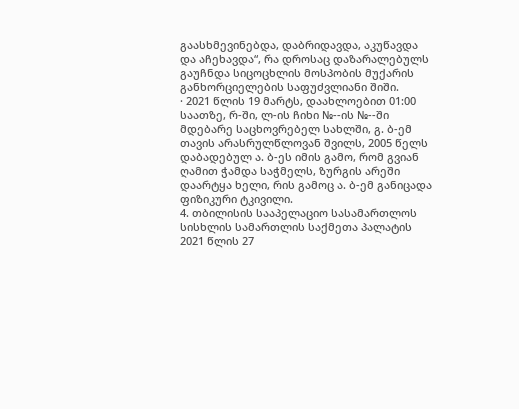გაასხმევინებდა, დაბრიდავდა, აკუწავდა და აჩეხავდა“, რა დროსაც დაზარალებულს გაუჩნდა სიცოცხლის მოსპობის მუქარის განხორციელების საფუძვლიანი შიში.
· 2021 წლის 19 მარტს, დაახლოებით 01:00 საათზე, რ-ში, ლ-ის ჩიხი №--ის №--ში მდებარე საცხოვრებელ სახლში, გ. ბ-ემ თავის არასრულწლოვან შვილს, 2005 წელს დაბადებულ ა. ბ-ეს იმის გამო, რომ გვიან ღამით ჭამდა საჭმელს, ზურგის არეში დაარტყა ხელი, რის გამოც ა. ბ-ემ განიცადა ფიზიკური ტკივილი.
4. თბილისის სააპელაციო სასამართლოს სისხლის სამართლის საქმეთა პალატის 2021 წლის 27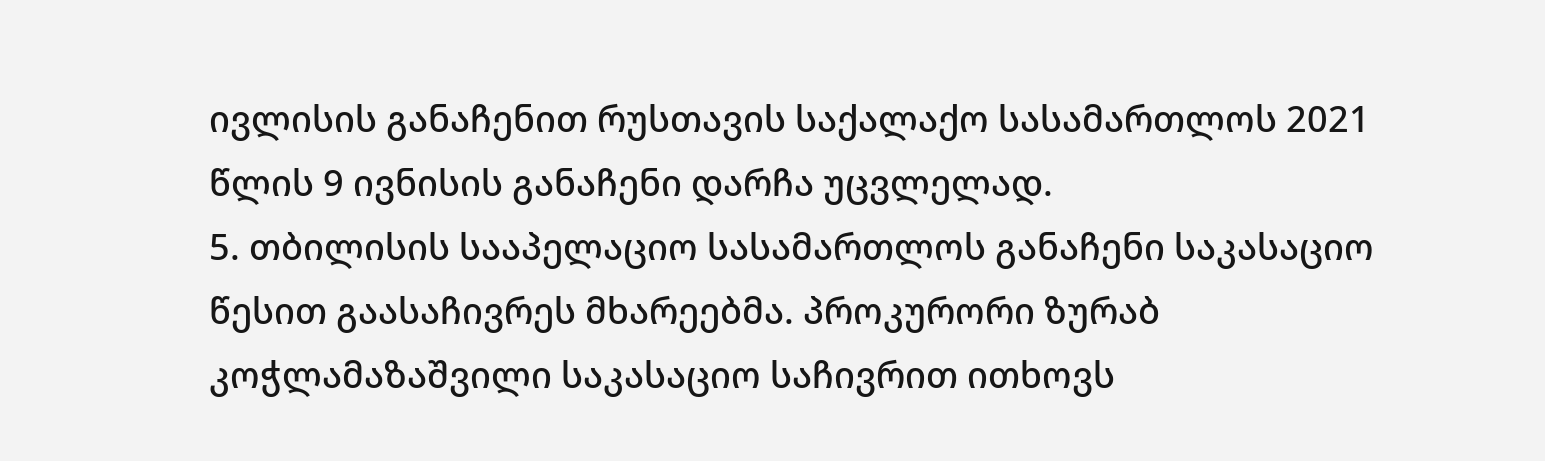ივლისის განაჩენით რუსთავის საქალაქო სასამართლოს 2021 წლის 9 ივნისის განაჩენი დარჩა უცვლელად.
5. თბილისის სააპელაციო სასამართლოს განაჩენი საკასაციო წესით გაასაჩივრეს მხარეებმა. პროკურორი ზურაბ კოჭლამაზაშვილი საკასაციო საჩივრით ითხოვს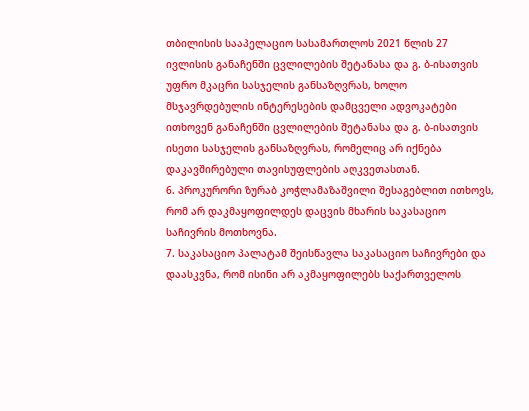თბილისის სააპელაციო სასამართლოს 2021 წლის 27 ივლისის განაჩენში ცვლილების შეტანასა და გ. ბ-ისათვის უფრო მკაცრი სასჯელის განსაზღვრას, ხოლო მსჯავრდებულის ინტერესების დამცველი ადვოკატები ითხოვენ განაჩენში ცვლილების შეტანასა და გ. ბ-ისათვის ისეთი სასჯელის განსაზღვრას, რომელიც არ იქნება დაკავშირებული თავისუფლების აღკვეთასთან.
6. პროკურორი ზურაბ კოჭლამაზაშვილი შესაგებლით ითხოვს, რომ არ დაკმაყოფილდეს დაცვის მხარის საკასაციო საჩივრის მოთხოვნა.
7. საკასაციო პალატამ შეისწავლა საკასაციო საჩივრები და დაასკვნა, რომ ისინი არ აკმაყოფილებს საქართველოს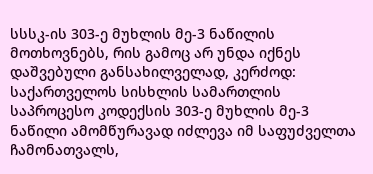სსსკ-ის 303-ე მუხლის მე-3 ნაწილის მოთხოვნებს, რის გამოც არ უნდა იქნეს დაშვებული განსახილველად, კერძოდ: საქართველოს სისხლის სამართლის საპროცესო კოდექსის 303-ე მუხლის მე-3 ნაწილი ამომწურავად იძლევა იმ საფუძველთა ჩამონათვალს,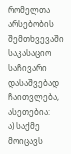რომელთა არსებობის შემთხვევაში საკასაციო საჩივარი დასაშვებად ჩაითვლება, ასეთებია:
ა) საქმე მოიცავს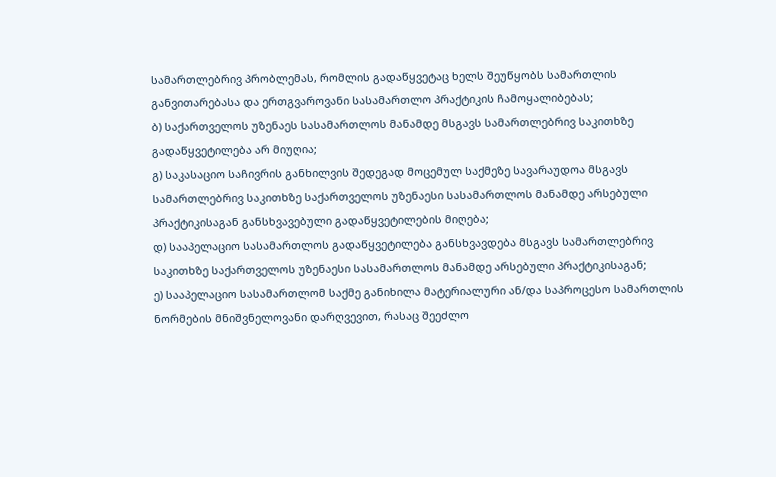სამართლებრივ პრობლემას, რომლის გადაწყვეტაც ხელს შეუწყობს სამართლის განვითარებასა და ერთგვაროვანი სასამართლო პრაქტიკის ჩამოყალიბებას;
ბ) საქართველოს უზენაეს სასამართლოს მანამდე მსგავს სამართლებრივ საკითხზე გადაწყვეტილება არ მიუღია;
გ) საკასაციო საჩივრის განხილვის შედეგად მოცემულ საქმეზე სავარაუდოა მსგავს სამართლებრივ საკითხზე საქართველოს უზენაესი სასამართლოს მანამდე არსებული პრაქტიკისაგან განსხვავებული გადაწყვეტილების მიღება;
დ) სააპელაციო სასამართლოს გადაწყვეტილება განსხვავდება მსგავს სამართლებრივ საკითხზე საქართველოს უზენაესი სასამართლოს მანამდე არსებული პრაქტიკისაგან;
ე) სააპელაციო სასამართლომ საქმე განიხილა მატერიალური ან/და საპროცესო სამართლის ნორმების მნიშვნელოვანი დარღვევით, რასაც შეეძლო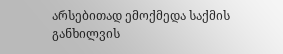არსებითად ემოქმედა საქმის განხილვის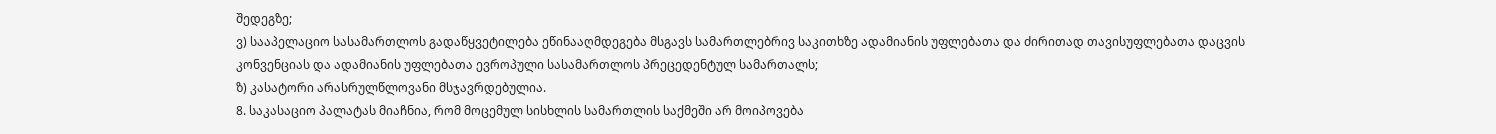შედეგზე;
ვ) სააპელაციო სასამართლოს გადაწყვეტილება ეწინააღმდეგება მსგავს სამართლებრივ საკითხზე ადამიანის უფლებათა და ძირითად თავისუფლებათა დაცვის კონვენციას და ადამიანის უფლებათა ევროპული სასამართლოს პრეცედენტულ სამართალს;
ზ) კასატორი არასრულწლოვანი მსჯავრდებულია.
8. საკასაციო პალატას მიაჩნია, რომ მოცემულ სისხლის სამართლის საქმეში არ მოიპოვება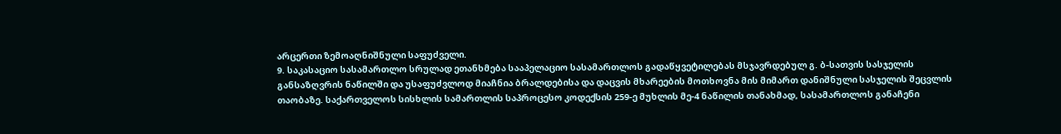არცერთი ზემოაღნიშნული საფუძველი.
9. საკასაციო სასამართლო სრულად ეთანხმება სააპელაციო სასამართლოს გადაწყვეტილებას მსჯავრდებულ გ. ბ-სათვის სასჯელის განსაზღვრის ნაწილში და უსაფუძვლოდ მიაჩნია ბრალდებისა და დაცვის მხარეების მოთხოვნა მის მიმართ დანიშნული სასჯელის შეცვლის თაობაზე. საქართველოს სისხლის სამართლის საპროცესო კოდექსის 259-ე მუხლის მე-4 ნაწილის თანახმად, სასამართლოს განაჩენი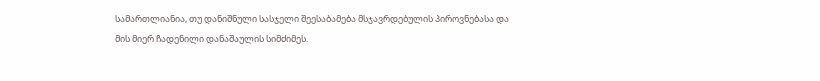სამართლიანია, თუ დანიშნული სასჯელი შეესაბამება მსჯავრდებულის პიროვნებასა და მის მიერ ჩადენილი დანაშაულის სიმძიმეს.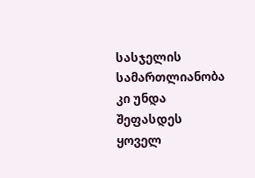სასჯელის სამართლიანობა კი უნდა შეფასდეს ყოველ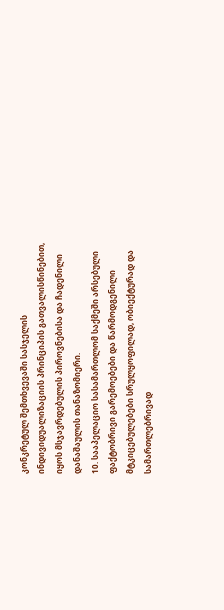კონკრეტულ შემთხვევაში სასჯელის ინდივიდუალიზაციის პრინციპის გათვალისწინებით, იყოს მსჯავრდებულის პიროვნებისა და ჩადენილი დანაშაულის თანაზომიერი.
10. სააპელაციო სასამართლომ საქმეში არსებული ფაქტობრივი გარემოებები და წარმოდგენილი მტკიცებულებები სრულყოფილად, ობიექტურად და სამართლებრივად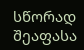სწორად შეაფასა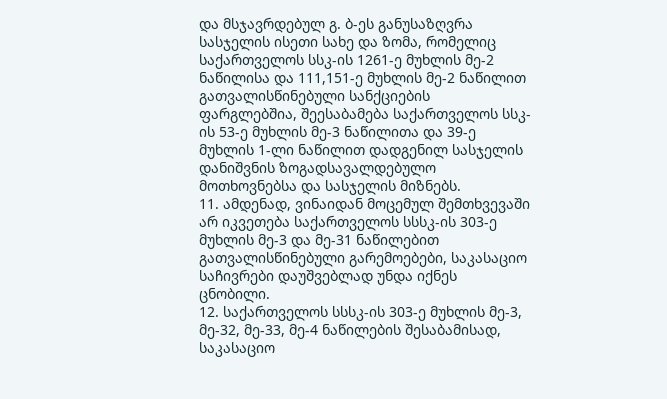და მსჯავრდებულ გ. ბ-ეს განუსაზღვრა სასჯელის ისეთი სახე და ზომა, რომელიც საქართველოს სსკ-ის 1261-ე მუხლის მე-2 ნაწილისა და 111,151-ე მუხლის მე-2 ნაწილით გათვალისწინებული სანქციების ფარგლებშია, შეესაბამება საქართველოს სსკ-ის 53-ე მუხლის მე-3 ნაწილითა და 39-ე მუხლის 1-ლი ნაწილით დადგენილ სასჯელის დანიშვნის ზოგადსავალდებულო მოთხოვნებსა და სასჯელის მიზნებს.
11. ამდენად, ვინაიდან მოცემულ შემთხვევაში არ იკვეთება საქართველოს სსსკ-ის 303-ე მუხლის მე-3 და მე-31 ნაწილებით გათვალისწინებული გარემოებები, საკასაციო საჩივრები დაუშვებლად უნდა იქნეს ცნობილი.
12. საქართველოს სსსკ-ის 303-ე მუხლის მე-3, მე-32, მე-33, მე-4 ნაწილების შესაბამისად, საკასაციო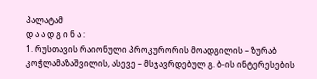პალატამ
დ ა ა დ გ ი ნ ა :
1. რუსთავის რაიონული პროკურორის მოადგილის – ზურაბ კოჭლამაზაშვილის, ასევე – მსჯავრდებულ გ. ბ-ის ინტერესების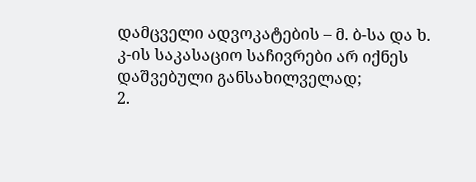დამცველი ადვოკატების – მ. ბ-სა და ხ. კ-ის საკასაციო საჩივრები არ იქნეს დაშვებული განსახილველად;
2.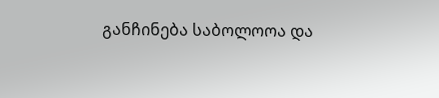განჩინება საბოლოოა და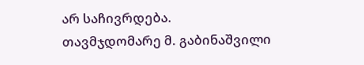არ საჩივრდება.
თავმჯდომარე მ. გაბინაშვილი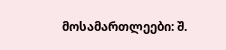მოსამართლეები: შ.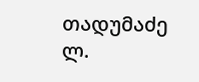თადუმაძე
ლ.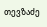თევზაძე